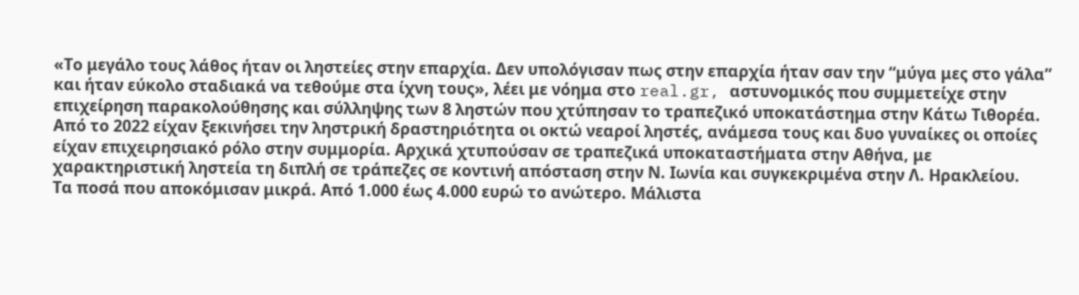«Το μεγάλο τους λάθος ήταν οι ληστείες στην επαρχία. Δεν υπολόγισαν πως στην επαρχία ήταν σαν την “μύγα μες στο γάλα” και ήταν εύκολο σταδιακά να τεθούμε στα ίχνη τους», λέει με νόημα στο real.gr, αστυνομικός που συμμετείχε στην επιχείρηση παρακολούθησης και σύλληψης των 8 ληστών που χτύπησαν το τραπεζικό υποκατάστημα στην Κάτω Τιθορέα.
Από το 2022 είχαν ξεκινήσει την ληστρική δραστηριότητα οι οκτώ νεαροί ληστές, ανάμεσα τους και δυο γυναίκες οι οποίες είχαν επιχειρησιακό ρόλο στην συμμορία. Αρχικά χτυπούσαν σε τραπεζικά υποκαταστήματα στην Αθήνα, με χαρακτηριστική ληστεία τη διπλή σε τράπεζες σε κοντινή απόσταση στην Ν. Ιωνία και συγκεκριμένα στην Λ. Ηρακλείου.
Τα ποσά που αποκόμισαν μικρά. Από 1.000 έως 4.000 ευρώ το ανώτερο. Μάλιστα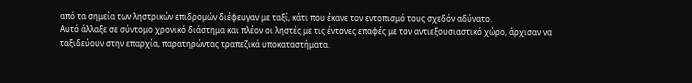από τα σημεία των ληστρικών επιδρομών διέφευγαν με ταξί, κάτι που έκανε τον εντοπισμό τους σχεδόν αδύνατο.
Αυτό άλλαξε σε σύντομο χρονικό διάστημα και πλέον οι ληστές με τις έντονες επαφές με τον αντιεξουσιαστικό χώρο, άρχισαν να ταξιδεύουν στην επαρχία, παρατηρώντας τραπεζικά υποκαταστήματα.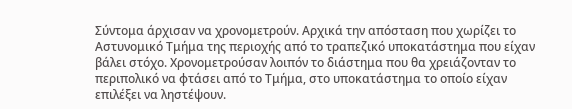Σύντομα άρχισαν να χρονομετρούν. Αρχικά την απόσταση που χωρίζει το Αστυνομικό Τμήμα της περιοχής από το τραπεζικό υποκατάστημα που είχαν βάλει στόχο. Χρονομετρούσαν λοιπόν το διάστημα που θα χρειάζονταν το περιπολικό να φτάσει από το Τμήμα, στο υποκατάστημα το οποίο είχαν επιλέξει να ληστέψουν.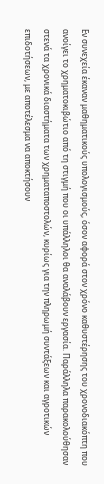Εν συνεχεία έκαναν μαθηματικούς υπολογισμούς, όσον αφορά στον χρόνο καθυστέρησης του χρονοδιακόπτη που ανοίγει το χρηματοκιβώτιο από τη στιγμή που οι υπάλληλοι θα αναλάβουν εργασία. Παράλληλα παρακολούθησαν στενά τα χρονικά διαστήματα των χρηματαποστολών, κυρίως για την πληρωμή συντάξεων και αγροτικών επιδοτήσεων, με αποτέλεσμα να αποκτήσουν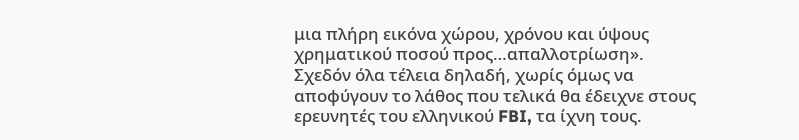μια πλήρη εικόνα χώρου, χρόνου και ύψους χρηματικού ποσού προς…απαλλοτρίωση».
Σχεδόν όλα τέλεια δηλαδή, χωρίς όμως να αποφύγουν το λάθος που τελικά θα έδειχνε στους ερευνητές του ελληνικού FBI, τα ίχνη τους.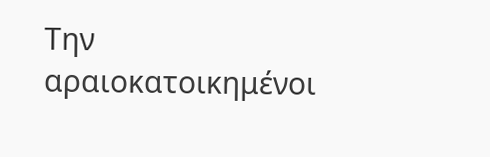Την αραιοκατοικημένοι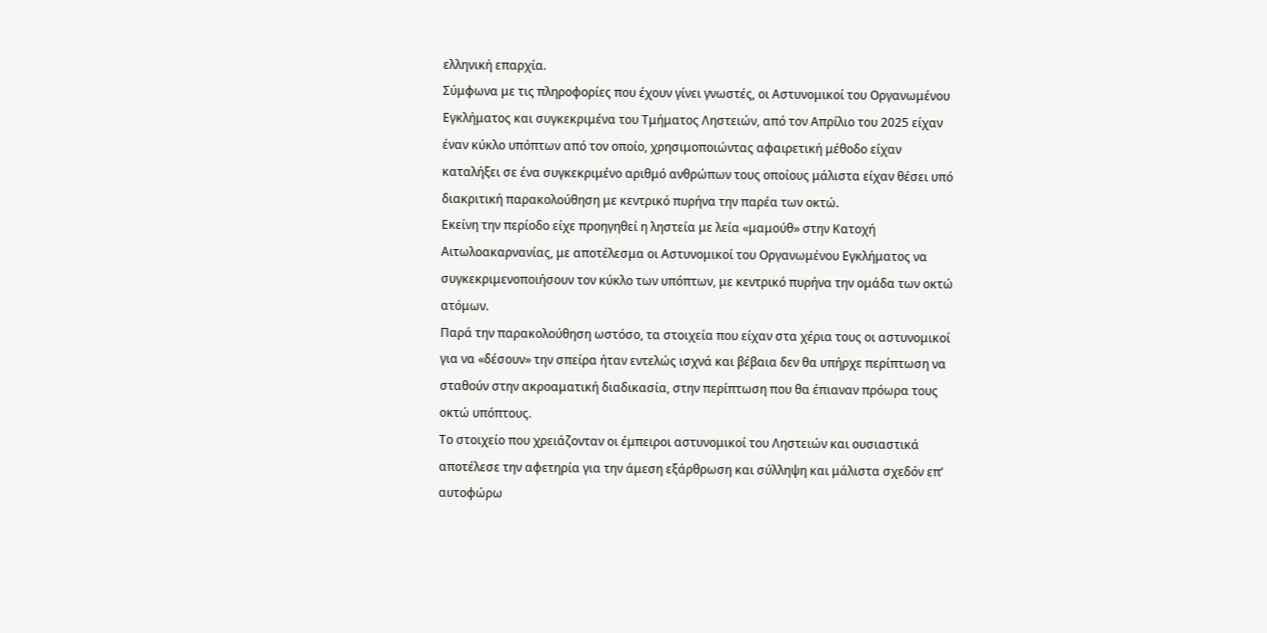ελληνική επαρχία.
Σύμφωνα με τις πληροφορίες που έχουν γίνει γνωστές, οι Αστυνομικοί του Οργανωμένου Εγκλήματος και συγκεκριμένα του Τμήματος Ληστειών, από τον Απρίλιο του 2025 είχαν έναν κύκλο υπόπτων από τον οποίο, χρησιμοποιώντας αφαιρετική μέθοδο είχαν καταλήξει σε ένα συγκεκριμένο αριθμό ανθρώπων τους οποίους μάλιστα είχαν θέσει υπό διακριτική παρακολούθηση με κεντρικό πυρήνα την παρέα των οκτώ.
Εκείνη την περίοδο είχε προηγηθεί η ληστεία με λεία «μαμούθ» στην Κατοχή Αιτωλοακαρνανίας, με αποτέλεσμα οι Αστυνομικοί του Οργανωμένου Εγκλήματος να συγκεκριμενοποιήσουν τον κύκλο των υπόπτων, με κεντρικό πυρήνα την ομάδα των οκτώ ατόμων.
Παρά την παρακολούθηση ωστόσο, τα στοιχεία που είχαν στα χέρια τους οι αστυνομικοί για να «δέσουν» την σπείρα ήταν εντελώς ισχνά και βέβαια δεν θα υπήρχε περίπτωση να σταθούν στην ακροαματική διαδικασία, στην περίπτωση που θα έπιαναν πρόωρα τους οκτώ υπόπτους.
Το στοιχείο που χρειάζονταν οι έμπειροι αστυνομικοί του Ληστειών και ουσιαστικά αποτέλεσε την αφετηρία για την άμεση εξάρθρωση και σύλληψη και μάλιστα σχεδόν επ’ αυτοφώρω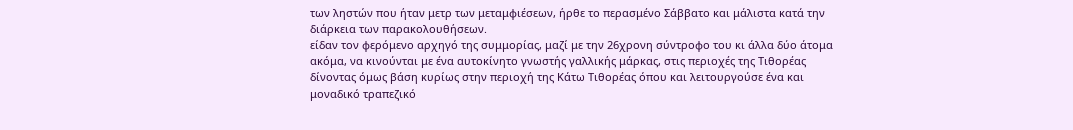των ληστών που ήταν μετρ των μεταμφιέσεων, ήρθε το περασμένο Σάββατο και μάλιστα κατά την διάρκεια των παρακολουθήσεων.
είδαν τον φερόμενο αρχηγό της συμμορίας, μαζί με την 26χρονη σύντροφο του κι άλλα δύο άτομα ακόμα, να κινούνται με ένα αυτοκίνητο γνωστής γαλλικής μάρκας, στις περιοχές της Τιθορέας δίνοντας όμως βάση κυρίως στην περιοχή της Κάτω Τιθορέας όπου και λειτουργούσε ένα και μοναδικό τραπεζικό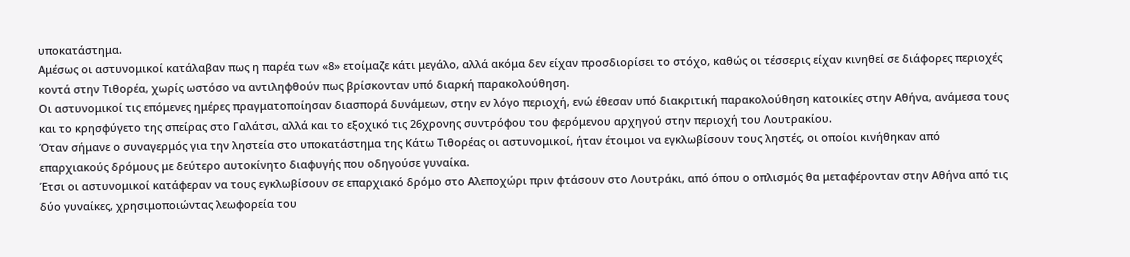υποκατάστημα.
Αμέσως οι αστυνομικοί κατάλαβαν πως η παρέα των «8» ετοίμαζε κάτι μεγάλο, αλλά ακόμα δεν είχαν προσδιορίσει το στόχο, καθώς οι τέσσερις είχαν κινηθεί σε διάφορες περιοχές κοντά στην Τιθορέα, χωρίς ωστόσο να αντιληφθούν πως βρίσκονταν υπό διαρκή παρακολούθηση.
Οι αστυνομικοί τις επόμενες ημέρες πραγματοποίησαν διασπορά δυνάμεων, στην εν λόγο περιοχή, ενώ έθεσαν υπό διακριτική παρακολούθηση κατοικίες στην Αθήνα, ανάμεσα τους και το κρησφύγετο της σπείρας στο Γαλάτσι, αλλά και το εξοχικό τις 26χρονης συντρόφου του φερόμενου αρχηγού στην περιοχή του Λουτρακίου.
Όταν σήμανε ο συναγερμός για την ληστεία στο υποκατάστημα της Κάτω Τιθορέας οι αστυνομικοί, ήταν έτοιμοι να εγκλωβίσουν τους ληστές, οι οποίοι κινήθηκαν από επαρχιακούς δρόμους με δεύτερο αυτοκίνητο διαφυγής που οδηγούσε γυναίκα.
Έτσι οι αστυνομικοί κατάφεραν να τους εγκλωβίσουν σε επαρχιακό δρόμο στο Αλεποχώρι πριν φτάσουν στο Λουτράκι, από όπου ο οπλισμός θα μεταφέρονταν στην Αθήνα από τις δύο γυναίκες, χρησιμοποιώντας λεωφορεία του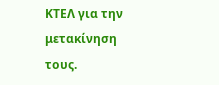ΚΤΕΛ για την μετακίνηση τους.